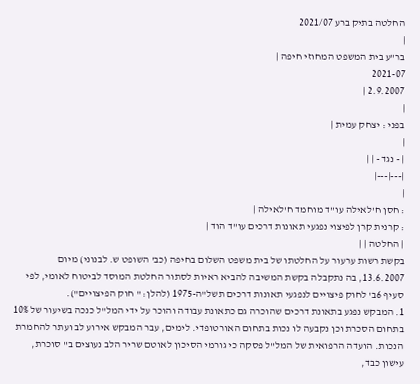החלטה בתיק ברע 2021/07
|
בר"ע בית המשפט המחוזי חיפה |
2021-07
2.9.2007 |
|
בפני : יצחק עמית |
|
| - נגד - | |
|---|---|
|
: חסן ח'לאילה עו"ד מוחמד ח'לאילה |
: קרנית קרן לפיצוי נפגעי תאונות דרכים עו"ד הוד |
| החלטה | |
בקשת רשות ערעור על החלטתו של בית משפט השלום בחיפה (כב' השופט ש. לבנוני) מיום 13.6.2007, בה נתקבלה בקשת המשיבה להביא ראיות לסתור החלטת המוסד לביטוח לאומי, לפי סעיף 6ב' לחוק פיצויים לנפגעי תאונות דרכים תשל"ה-1975 (להלן: " חוק הפיצויים").
1. המבקש נפגע בתאונת דרכים שהוכרה גם כתאונת עבודה והוכר על ידי המל"ל כנכה בשיעור של 10% בתחום הסכרת וכן נקבעה לו נכות בתחום האורטופדי. לימים, עבר המבקש אירוע לב ועתר להחמרת הנכות. הועדה הרפואית של המל"ל פסקה כי גורמי הסיכון לאוטם שריר הלב נעוצים ב" סוכרת, עישון כבד,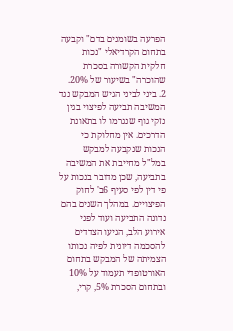הפרעה בשומנים בדם" וקבעה בתחום הקרדיאלי "נכות חלקית הקשורה בסכרת שהוכרה" בשיעור של 20%.
2. ביני לביני הגיש המבקש נגד המשיבה תביעה לפיצוי בגין נזקי גוף שנגרמו לו בתאונת הדרכים. אין מחלוקת כי הנכות שנקבעה למבקש במל"ל מחייבת את המשיבה בתביעה, שכן מדובר בנכות על פי דין לפי סעיף 6ב' לחוק הפיצויים. במהלך השנים בהם נדונה התביעה ועוד לפני אירוע הלב, הגיעו הצדדים להסכמה דיונית לפיה נכותו הצמיתה של המבקש בתחום האורטופדי תעמוד על 10% ובתחום הסכרת 5%, קרי,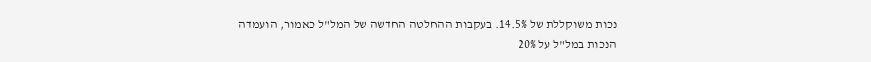נכות משוקללת של 14.5%. בעקבות ההחלטה החדשה של המל"ל כאמור, הועמדה הנכות במל"ל על 20%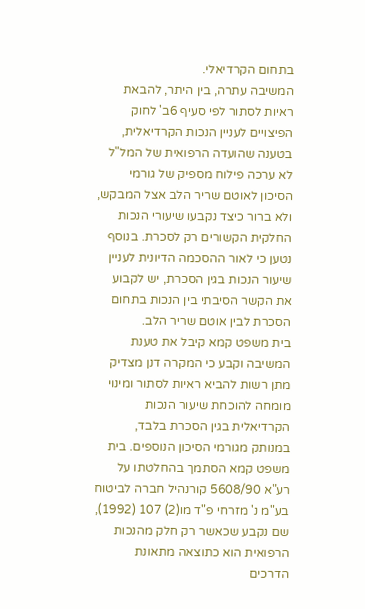בתחום הקרדיאלי.
המשיבה עתרה, בין היתר, להבאת ראיות לסתור לפי סעיף 6ב' לחוק הפיצויים לעניין הנכות הקרדיאלית, בטענה שהועדה הרפואית של המל"ל לא ערכה פילוח מספיק של גורמי הסיכון לאוטם שריר הלב אצל המבקש, ולא ברור כיצד נקבעו שיעורי הנכות החלקית הקשורים רק לסכרת. בנוסף נטען כי לאור ההסכמה הדיונית לעניין שיעור הנכות בגין הסכרת, יש לקבוע את הקשר הסיבתי בין הנכות בתחום הסכרת לבין אוטם שריר הלב.
בית משפט קמא קיבל את טענת המשיבה וקבע כי המקרה דנן מצדיק מתן רשות להביא ראיות לסתור ומינוי מומחה להוכחת שיעור הנכות הקרדיאלית בגין הסכרת בלבד, במנותק מגורמי הסיכון הנוספים. בית משפט קמא הסתמך בהחלטתו על רע"א 5608/90 קורנהיל חברה לביטוח בע"מ נ' מזרחי פ"ד מו(2) 107 (1992), שם נקבע שכאשר רק חלק מהנכות הרפואית הוא כתוצאה מתאונת הדרכים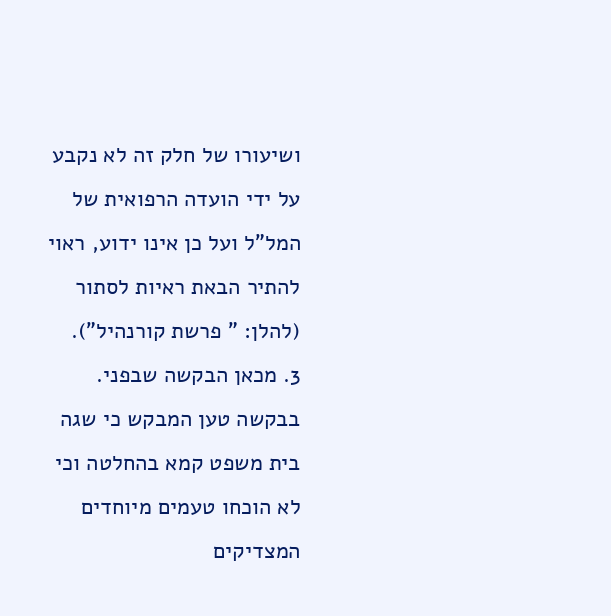ושיעורו של חלק זה לא נקבע על ידי הועדה הרפואית של המל"ל ועל כן אינו ידוע, ראוי להתיר הבאת ראיות לסתור (להלן: " פרשת קורנהיל").
3. מכאן הבקשה שבפני.
בבקשה טען המבקש כי שגה בית משפט קמא בהחלטה וכי לא הוכחו טעמים מיוחדים המצדיקים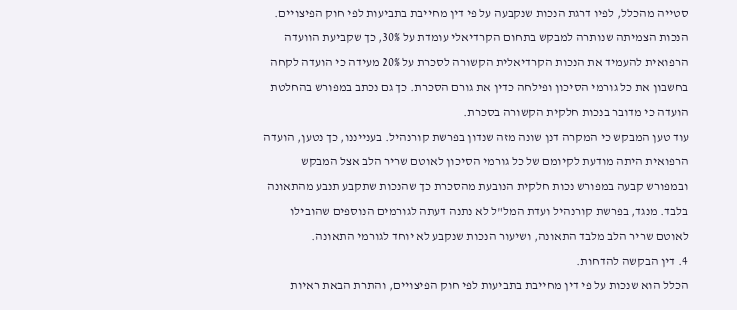סטייה מהכלל, לפיו דרגת הנכות שנקבעה על פי דין מחייבת בתביעות לפי חוק הפיצויים. הנכות הצמיתה שנותרה למבקש בתחום הקרדיאלי עומדת על 30%, כך שקביעת הוועדה הרפואית להעמיד את הנכות הקרדיאלית הקשורה לסכרת על 20% מעידה כי הועדה לקחה בחשבון את כל גורמי הסיכון ופילחה כדין את גורם הסכרת. כך גם נכתב במפורש בהחלטת הועדה כי מדובר בנכות חלקית הקשורה בסכרת.
עוד טען המבקש כי המקרה דנן שונה מזה שנדון בפרשת קורנהיל. בענייננו, כך נטען, הועדה הרפואית היתה מודעת לקיומם של כל גורמי הסיכון לאוטם שריר הלב אצל המבקש ובמפורש קבעה במפורש נכות חלקית הנובעת מהסכרת כך שהנכות שתקבע תנבע מהתאונה בלבד. מנגד, בפרשת קורנהיל ועדת המל"ל לא נתנה דעתה לגורמים הנוספים שהובילו לאוטם שריר הלב מלבד התאונה, ושיעור הנכות שנקבע לא יוחד לגורמי התאונה.
4. דין הבקשה להדחות.
הכלל הוא שנכות על פי דין מחייבת בתביעות לפי חוק הפיצויים, והתרת הבאת ראיות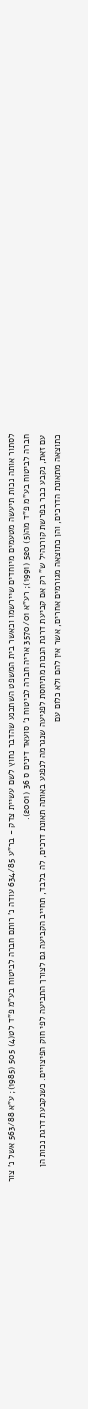לסתור אותה נכות תיעשה מטעמים מיוחדים שיירשמו וכאשר בית המשפט השתכנע שהדבר נחוץ לשם עשיית צדק - בר"ע 634/85 עודה נ' רותם חברה לביטוח בע"מ פ"ד לט(4) 505 (1985); ע"א 563/88 אשל נ' צור חברה לביטוח בע"מ פ"ד מה(5) 520 (1991); רע"א 3570/01 אריה חברה לביטוח נ' סועאד דינים ס 36 (2001).
עם זאת, נקבע כבר בפרשת קורנהיל ש" רק אם קביעת דרגת הנכות מתיחסת לפגיעה שנגרמה לנפגע באותה תאונת דרכים, לה בלבד, תחייב הקביעה גם לצורך התביעה לפי חוק הפיצויים. כשנקבעת דרגת נכות הן כתוצאה מתאונת הדרכים, והן כתוצאה מגורמים אחרים, אשר אין להם ולא כלום עם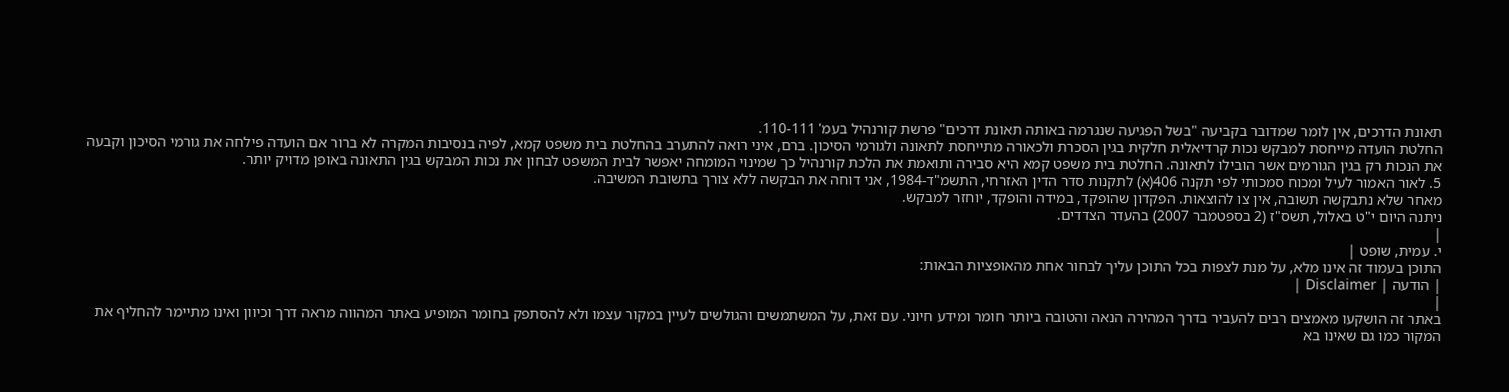תאונת הדרכים, אין לומר שמדובר בקביעה "בשל הפגיעה שנגרמה באותה תאונת דרכים" פרשת קורנהיל בעמ' 110-111.
החלטת הועדה מייחסת למבקש נכות קרדיאלית חלקית בגין הסכרת ולכאורה מתייחסת לתאונה ולגורמי הסיכון. ברם, איני רואה להתערב בהחלטת בית משפט קמא, לפיה בנסיבות המקרה לא ברור אם הועדה פילחה את גורמי הסיכון וקבעה את הנכות רק בגין הגורמים אשר הובילו לתאונה. החלטת בית משפט קמא היא סבירה ותואמת את הלכת קורנהיל כך שמינוי המומחה יאפשר לבית המשפט לבחון את נכות המבקש בגין התאונה באופן מדויק יותר.
5. לאור האמור לעיל ומכוח סמכותי לפי תקנה 406(א) לתקנות סדר הדין האזרחי, התשמ"ד-1984, אני דוחה את הבקשה ללא צורך בתשובת המשיבה.
מאחר שלא נתבקשה תשובה, אין צו להוצאות. הפקדון שהופקד, במידה והופקד, יוחזר למבקש.
ניתנה היום י"ט באלול, תשס"ז (2 בספטמבר 2007) בהעדר הצדדים.
|
י. עמית, שופט |
התוכן בעמוד זה אינו מלא, על מנת לצפות בכל התוכן עליך לבחור אחת מהאופציות הבאות:
| הודעה | Disclaimer |
|
באתר זה הושקעו מאמצים רבים להעביר בדרך המהירה הנאה והטובה ביותר חומר ומידע חיוני. עם זאת, על המשתמשים והגולשים לעיין במקור עצמו ולא להסתפק בחומר המופיע באתר המהווה מראה דרך וכיוון ואינו מתיימר להחליף את המקור כמו גם שאינו בא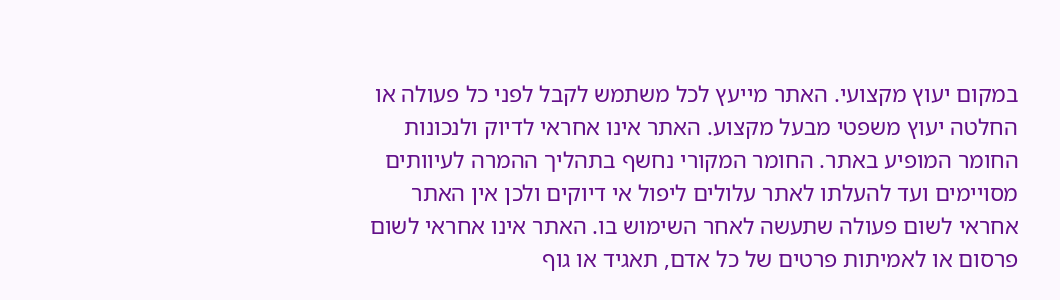במקום יעוץ מקצועי. האתר מייעץ לכל משתמש לקבל לפני כל פעולה או החלטה יעוץ משפטי מבעל מקצוע. האתר אינו אחראי לדיוק ולנכונות החומר המופיע באתר. החומר המקורי נחשף בתהליך ההמרה לעיוותים מסויימים ועד להעלתו לאתר עלולים ליפול אי דיוקים ולכן אין האתר אחראי לשום פעולה שתעשה לאחר השימוש בו. האתר אינו אחראי לשום פרסום או לאמיתות פרטים של כל אדם, תאגיד או גוף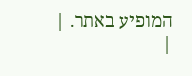המופיע באתר. |
|